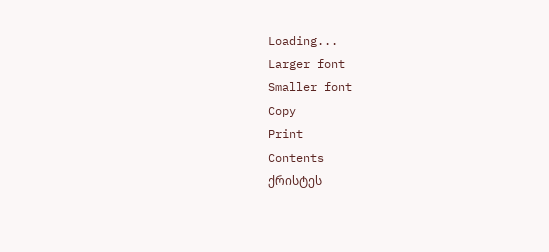Loading...
Larger font
Smaller font
Copy
Print
Contents
ქრისტეს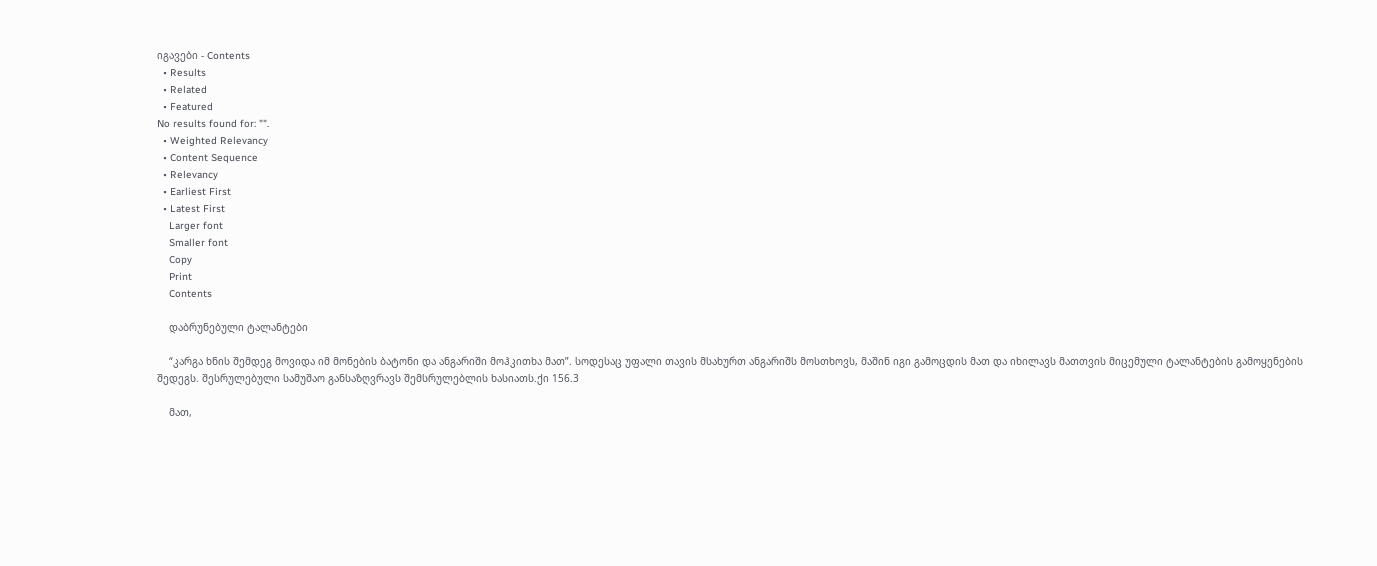იგავები - Contents
  • Results
  • Related
  • Featured
No results found for: "".
  • Weighted Relevancy
  • Content Sequence
  • Relevancy
  • Earliest First
  • Latest First
    Larger font
    Smaller font
    Copy
    Print
    Contents

    დაბრუნებული ტალანტები

    “კარგა ხნის შემდეგ მოვიდა იმ მონების ბატონი და ანგარიში მოჰკითხა მათ”. სოდესაც უფალი თავის მსახურთ ანგარიშს მოსთხოვს, მაშინ იგი გამოცდის მათ და იხილავს მათთვის მიცემული ტალანტების გამოყენების შედეგს. შესრულებული სამუშაო განსაზღვრავს შემსრულებლის ხასიათს.ქი 156.3

    მათ,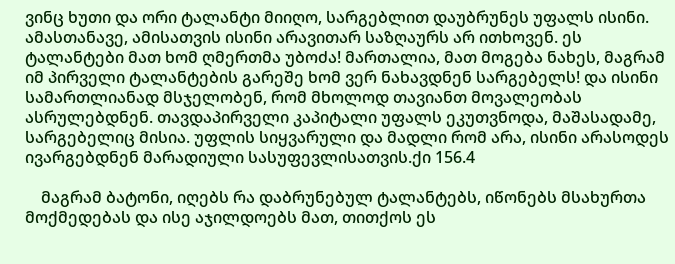ვინც ხუთი და ორი ტალანტი მიიღო, სარგებლით დაუბრუნეს უფალს ისინი. ამასთანავე, ამისათვის ისინი არავითარ საზღაურს არ ითხოვენ. ეს ტალანტები მათ ხომ ღმერთმა უბოძა! მართალია, მათ მოგება ნახეს, მაგრამ იმ პირველი ტალანტების გარეშე ხომ ვერ ნახავდნენ სარგებელს! და ისინი სამართლიანად მსჯელობენ, რომ მხოლოდ თავიანთ მოვალეობას ასრულებდნენ. თავდაპირველი კაპიტალი უფალს ეკუთვნოდა, მაშასადამე, სარგებელიც მისია. უფლის სიყვარული და მადლი რომ არა, ისინი არასოდეს ივარგებდნენ მარადიული სასუფევლისათვის.ქი 156.4

    მაგრამ ბატონი, იღებს რა დაბრუნებულ ტალანტებს, იწონებს მსახურთა მოქმედებას და ისე აჯილდოებს მათ, თითქოს ეს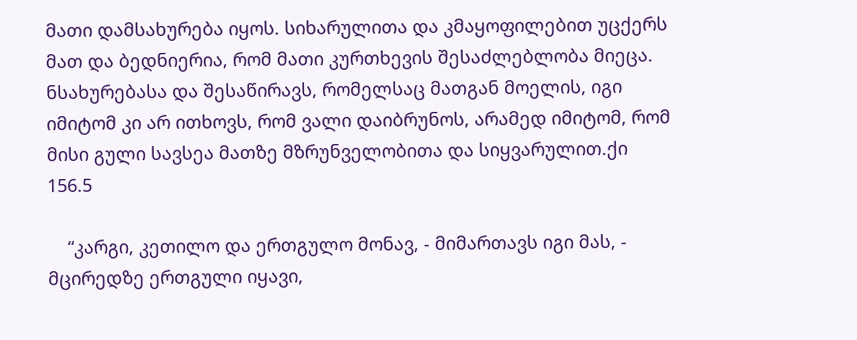მათი დამსახურება იყოს. სიხარულითა და კმაყოფილებით უცქერს მათ და ბედნიერია, რომ მათი კურთხევის შესაძლებლობა მიეცა. ნსახურებასა და შესაწირავს, რომელსაც მათგან მოელის, იგი იმიტომ კი არ ითხოვს, რომ ვალი დაიბრუნოს, არამედ იმიტომ, რომ მისი გული სავსეა მათზე მზრუნველობითა და სიყვარულით.ქი 156.5

    “კარგი, კეთილო და ერთგულო მონავ, - მიმართავს იგი მას, - მცირედზე ერთგული იყავი,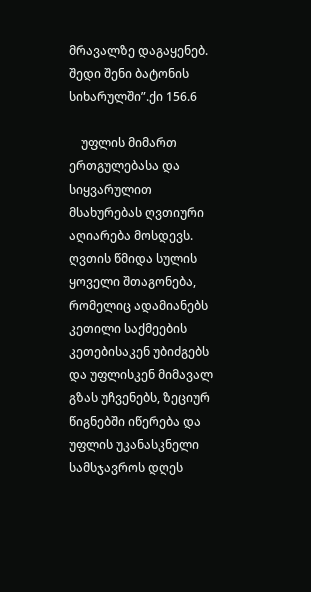მრავალზე დაგაყენებ. შედი შენი ბატონის სიხარულში”.ქი 156.6

    უფლის მიმართ ერთგულებასა და სიყვარულით მსახურებას ღვთიური აღიარება მოსდევს. ღვთის წმიდა სულის ყოველი შთაგონება, რომელიც ადამიანებს კეთილი საქმეების კეთებისაკენ უბიძგებს და უფლისკენ მიმავალ გზას უჩვენებს, ზეციურ წიგნებში იწერება და უფლის უკანასკნელი სამსჯავროს დღეს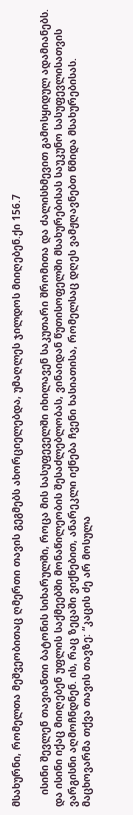მსახურნი, რომელთა მეშვეობითაც ღმერთი თავის გეგმებს ახორციელებდა, უმაღლეს ჯილდოს მიიღებენ.ქი 156.7

    ისინი შევლენ თავიანთი ბატონის სიხარულში, როცა მის სასუფეველში იხილავენ საკუთარი შრომითა და ძალისხმევით გამოსყიდულ ადამიანებს. და ისინი იქაც მიიღებენ უფლის საქმეებში მონაწილეობის შესაძლებლობას, ვინაიდან წუთისოფელში მსახურებისას საუკუნო სასუფევლისათვის ვარგისნი აღმოჩნდნენ. ის, რაც ზეცაში ვიქნებით, ანარეკლი იქნება ჩვენი ხასიათისა, რომელსაც დღეს ვამჟღავნებთ წმიდა მსახურებისას. მაცხოვარმა თქვა თავის თავზე: “კაცის ძე არ მოსულა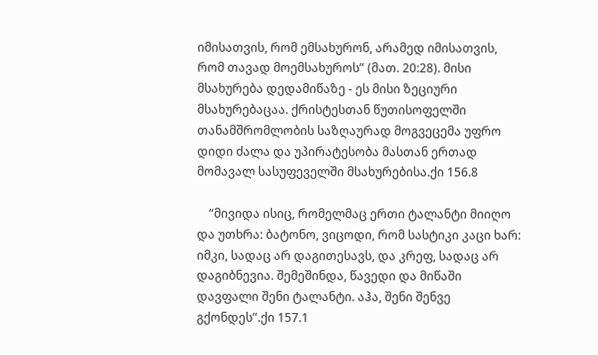იმისათვის, რომ ემსახურონ, არამედ იმისათვის, რომ თავად მოემსახუროს” (მათ. 20:28). მისი მსახურება დედამიწაზე - ეს მისი ზეციური მსახურებაცაა. ქრისტესთან წუთისოფელში თანამშრომლობის საზღაურად მოგვეცემა უფრო დიდი ძალა და უპირატესობა მასთან ერთად მომავალ სასუფეველში მსახურებისა.ქი 156.8

    “მივიდა ისიც, რომელმაც ერთი ტალანტი მიიღო და უთხრა: ბატონო, ვიცოდი, რომ სასტიკი კაცი ხარ: იმკი, სადაც არ დაგითესავს, და კრეფ, სადაც არ დაგიბნევია. შემეშინდა, წავედი და მიწაში დავფალი შენი ტალანტი. აჰა, შენი შენვე გქონდეს”.ქი 157.1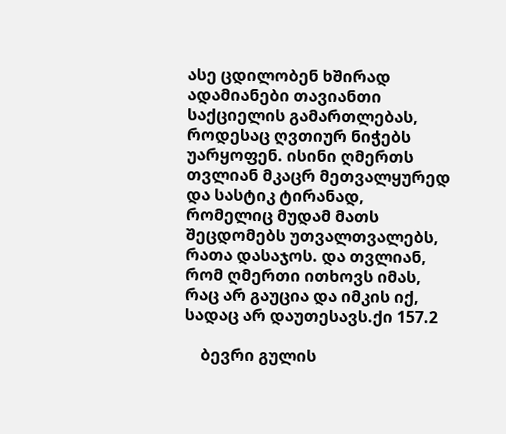ასე ცდილობენ ხშირად ადამიანები თავიანთი საქციელის გამართლებას, როდესაც ღვთიურ ნიჭებს უარყოფენ. ისინი ღმერთს თვლიან მკაცრ მეთვალყურედ და სასტიკ ტირანად, რომელიც მუდამ მათს შეცდომებს უთვალთვალებს, რათა დასაჯოს. და თვლიან, რომ ღმერთი ითხოვს იმას, რაც არ გაუცია და იმკის იქ, სადაც არ დაუთესავს.ქი 157.2

    ბევრი გულის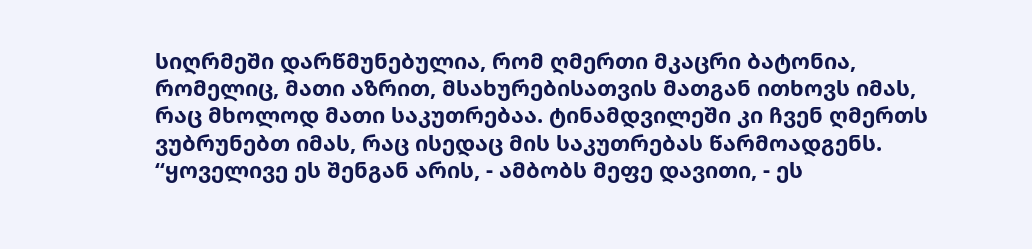სიღრმეში დარწმუნებულია, რომ ღმერთი მკაცრი ბატონია, რომელიც, მათი აზრით, მსახურებისათვის მათგან ითხოვს იმას, რაც მხოლოდ მათი საკუთრებაა. ტინამდვილეში კი ჩვენ ღმერთს ვუბრუნებთ იმას, რაც ისედაც მის საკუთრებას წარმოადგენს. “ყოველივე ეს შენგან არის, - ამბობს მეფე დავითი, - ეს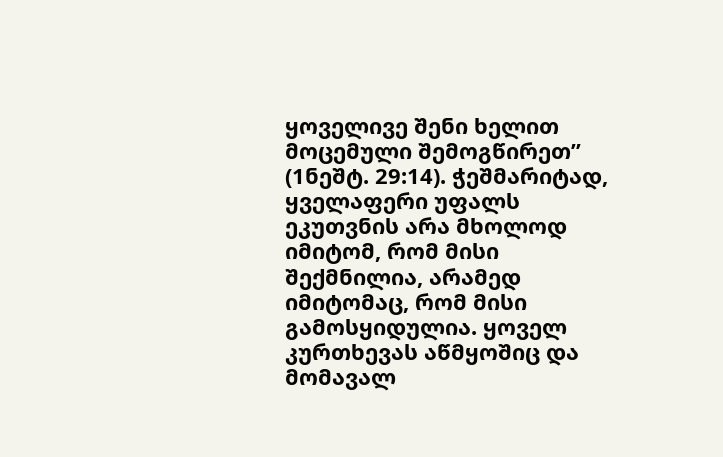ყოველივე შენი ხელით მოცემული შემოგწირეთ” (1ნეშტ. 29:14). ჭეშმარიტად, ყველაფერი უფალს ეკუთვნის არა მხოლოდ იმიტომ, რომ მისი შექმნილია, არამედ იმიტომაც, რომ მისი გამოსყიდულია. ყოველ კურთხევას აწმყოშიც და მომავალ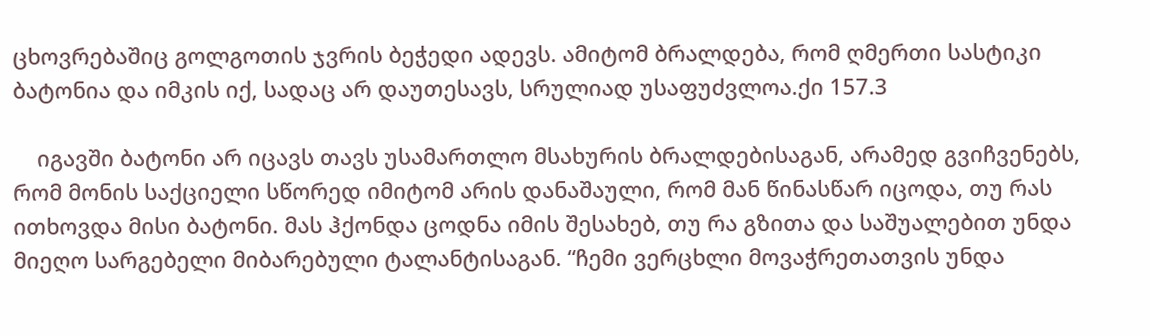ცხოვრებაშიც გოლგოთის ჯვრის ბეჭედი ადევს. ამიტომ ბრალდება, რომ ღმერთი სასტიკი ბატონია და იმკის იქ, სადაც არ დაუთესავს, სრულიად უსაფუძვლოა.ქი 157.3

    იგავში ბატონი არ იცავს თავს უსამართლო მსახურის ბრალდებისაგან, არამედ გვიჩვენებს, რომ მონის საქციელი სწორედ იმიტომ არის დანაშაული, რომ მან წინასწარ იცოდა, თუ რას ითხოვდა მისი ბატონი. მას ჰქონდა ცოდნა იმის შესახებ, თუ რა გზითა და საშუალებით უნდა მიეღო სარგებელი მიბარებული ტალანტისაგან. “ჩემი ვერცხლი მოვაჭრეთათვის უნდა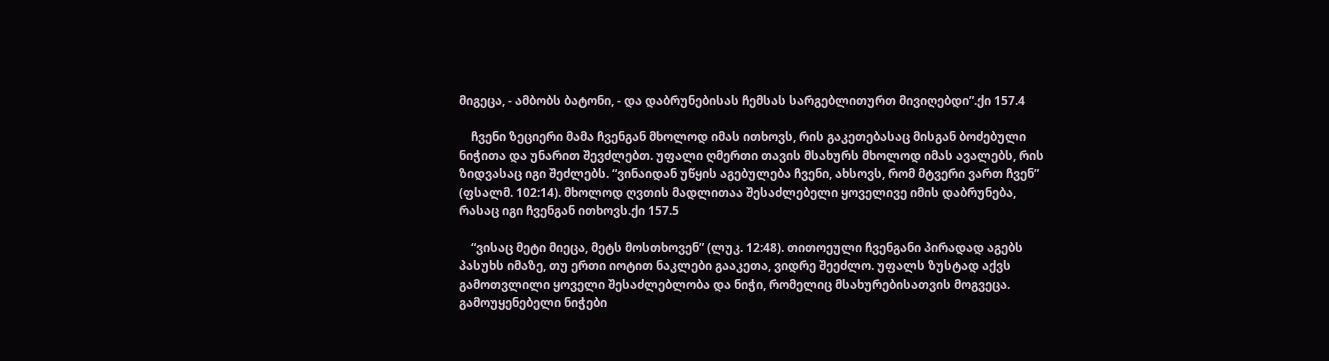მიგეცა, - ამბობს ბატონი, - და დაბრუნებისას ჩემსას სარგებლითურთ მივიღებდი”.ქი 157.4

    ჩვენი ზეციერი მამა ჩვენგან მხოლოდ იმას ითხოვს, რის გაკეთებასაც მისგან ბოძებული ნიჭითა და უნარით შევძლებთ. უფალი ღმერთი თავის მსახურს მხოლოდ იმას ავალებს, რის ზიდვასაც იგი შეძლებს. “ვინაიდან უწყის აგებულება ჩვენი, ახსოვს, რომ მტვერი ვართ ჩვენ” (ფსალმ. 102:14). მხოლოდ ღვთის მადლითაა შესაძლებელი ყოველივე იმის დაბრუნება, რასაც იგი ჩვენგან ითხოვს.ქი 157.5

    “ვისაც მეტი მიეცა, მეტს მოსთხოვენ” (ლუკ. 12:48). თითოეული ჩვენგანი პირადად აგებს პასუხს იმაზე, თუ ერთი იოტით ნაკლები გააკეთა, ვიდრე შეეძლო. უფალს ზუსტად აქვს გამოთვლილი ყოველი შესაძლებლობა და ნიჭი, რომელიც მსახურებისათვის მოგვეცა. გამოუყენებელი ნიჭები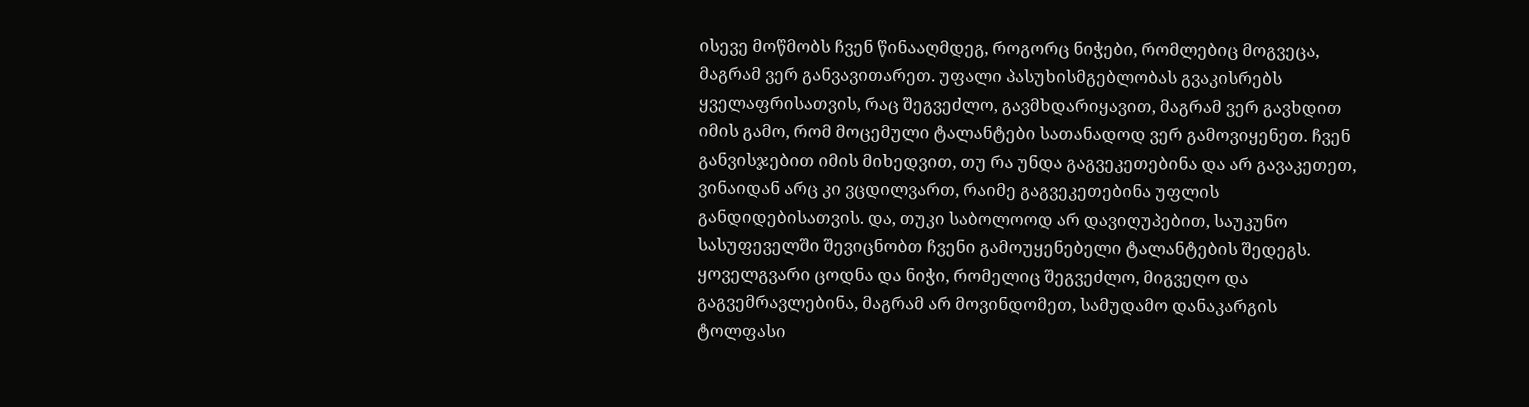ისევე მოწმობს ჩვენ წინააღმდეგ, როგორც ნიჭები, რომლებიც მოგვეცა, მაგრამ ვერ განვავითარეთ. უფალი პასუხისმგებლობას გვაკისრებს ყველაფრისათვის, რაც შეგვეძლო, გავმხდარიყავით, მაგრამ ვერ გავხდით იმის გამო, რომ მოცემული ტალანტები სათანადოდ ვერ გამოვიყენეთ. ჩვენ განვისჯებით იმის მიხედვით, თუ რა უნდა გაგვეკეთებინა და არ გავაკეთეთ, ვინაიდან არც კი ვცდილვართ, რაიმე გაგვეკეთებინა უფლის განდიდებისათვის. და, თუკი საბოლოოდ არ დავიღუპებით, საუკუნო სასუფეველში შევიცნობთ ჩვენი გამოუყენებელი ტალანტების შედეგს. ყოველგვარი ცოდნა და ნიჭი, რომელიც შეგვეძლო, მიგვეღო და გაგვემრავლებინა, მაგრამ არ მოვინდომეთ, სამუდამო დანაკარგის ტოლფასი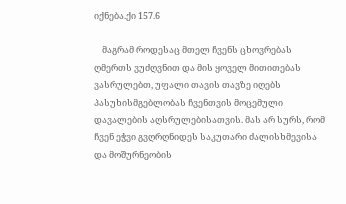იქნება.ქი 157.6

    მაგრამ როდესაც მთელ ჩვენს ცხოვრებას ღმერთს ვუძღვნით და მის ყოველ მითითებას ვასრულებთ, უფალი თავის თავზე იღებს პასუხისმგებლობას ჩვენთვის მოცემული დავალების აღსრულებისათვის. მას არ სურს, რომ ჩვენ ეჭვი გვღრღნიდეს საკუთარი ძალისხმევისა და მოშურნეობის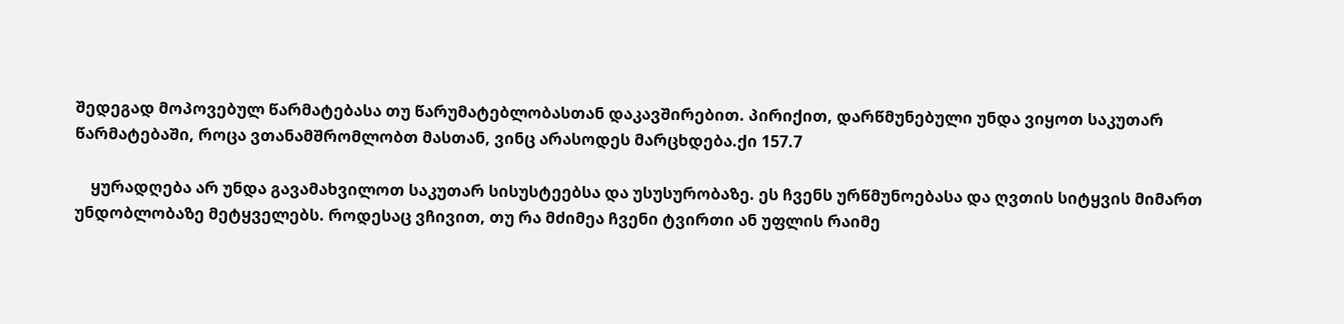შედეგად მოპოვებულ წარმატებასა თუ წარუმატებლობასთან დაკავშირებით. პირიქით, დარწმუნებული უნდა ვიყოთ საკუთარ წარმატებაში, როცა ვთანამშრომლობთ მასთან, ვინც არასოდეს მარცხდება.ქი 157.7

    ყურადღება არ უნდა გავამახვილოთ საკუთარ სისუსტეებსა და უსუსურობაზე. ეს ჩვენს ურწმუნოებასა და ღვთის სიტყვის მიმართ უნდობლობაზე მეტყველებს. როდესაც ვჩივით, თუ რა მძიმეა ჩვენი ტვირთი ან უფლის რაიმე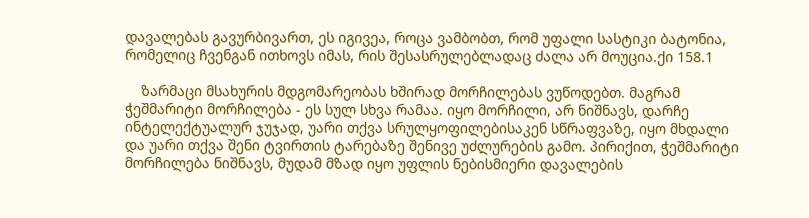დავალებას გავურბივართ, ეს იგივეა, როცა ვამბობთ, რომ უფალი სასტიკი ბატონია, რომელიც ჩვენგან ითხოვს იმას, რის შესასრულებლადაც ძალა არ მოუცია.ქი 158.1

    ზარმაცი მსახურის მდგომარეობას ხშირად მორჩილებას ვუწოდებთ. მაგრამ ჭეშმარიტი მორჩილება - ეს სულ სხვა რამაა. იყო მორჩილი, არ ნიშნავს, დარჩე ინტელექტუალურ ჯუჯად, უარი თქვა სრულყოფილებისაკენ სწრაფვაზე, იყო მხდალი და უარი თქვა შენი ტვირთის ტარებაზე შენივე უძლურების გამო. პირიქით, ჭეშმარიტი მორჩილება ნიშნავს, მუდამ მზად იყო უფლის ნებისმიერი დავალების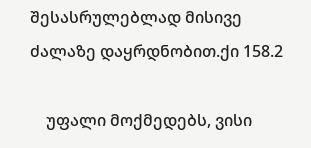შესასრულებლად მისივე ძალაზე დაყრდნობით.ქი 158.2

    უფალი მოქმედებს, ვისი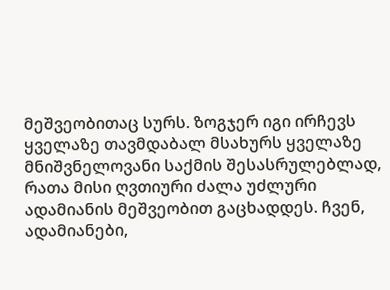მეშვეობითაც სურს. ზოგჯერ იგი ირჩევს ყველაზე თავმდაბალ მსახურს ყველაზე მნიშვნელოვანი საქმის შესასრულებლად, რათა მისი ღვთიური ძალა უძლური ადამიანის მეშვეობით გაცხადდეს. ჩვენ, ადამიანები,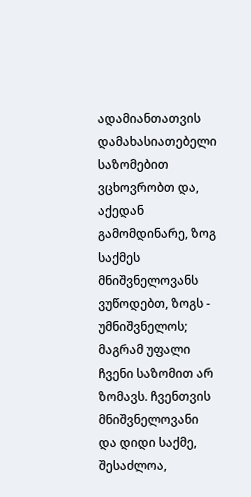ადამიანთათვის დამახასიათებელი საზომებით ვცხოვრობთ და, აქედან გამომდინარე, ზოგ საქმეს მნიშვნელოვანს ვუწოდებთ, ზოგს - უმნიშვნელოს; მაგრამ უფალი ჩვენი საზომით არ ზომავს. ჩვენთვის მნიშვნელოვანი და დიდი საქმე, შესაძლოა,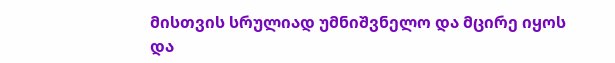მისთვის სრულიად უმნიშვნელო და მცირე იყოს და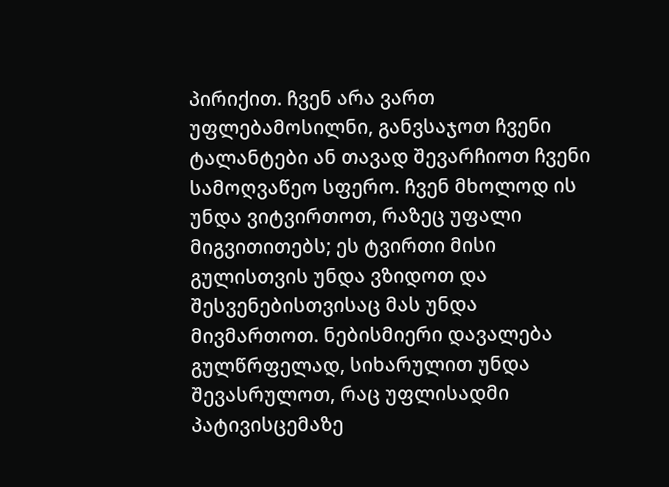პირიქით. ჩვენ არა ვართ უფლებამოსილნი, განვსაჯოთ ჩვენი ტალანტები ან თავად შევარჩიოთ ჩვენი სამოღვაწეო სფერო. ჩვენ მხოლოდ ის უნდა ვიტვირთოთ, რაზეც უფალი მიგვითითებს; ეს ტვირთი მისი გულისთვის უნდა ვზიდოთ და შესვენებისთვისაც მას უნდა მივმართოთ. ნებისმიერი დავალება გულწრფელად, სიხარულით უნდა შევასრულოთ, რაც უფლისადმი პატივისცემაზე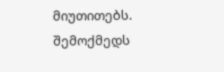მიუთითებს. შემოქმედს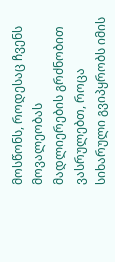მოსწონს, როდესაც ჩვენს მოვალეობას მადლიერების გრძნობით ვასრულებთ, როცა სიხარული გვიპყრობს იმის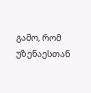გამო, რომ უზენაესთან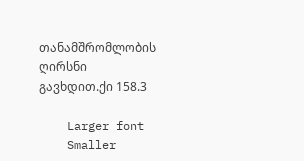თანამშრომლობის ღირსნი გავხდით.ქი 158.3

    Larger font
    Smaller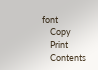font
    Copy
    Print
    Contents